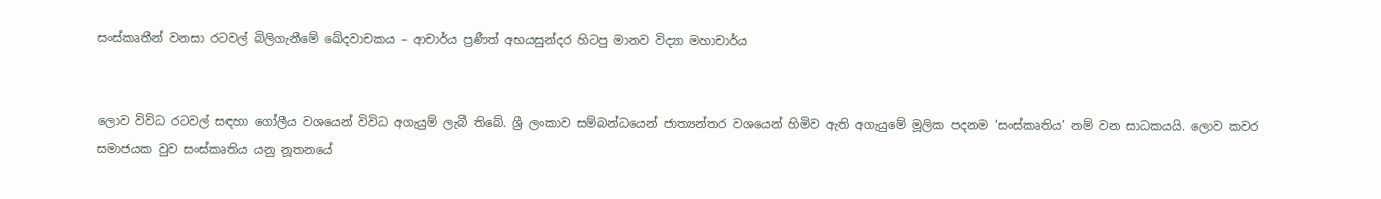සංස්කෘතීන් වනසා රටවල් බිලිගැනීමේ ඛේදවාචකය – ආචාර්ය ප්‍රණීත් අභයසුන්දර හිටපු මානව විද්‍යා මහාචාර්ය


ලොව විවිධ රටවල් සඳහා ගෝලීය වශයෙන් විවිධ අගැයුම් ලැබී තිබේ. ශ්‍රී ලංකාව සම්බන්ධයෙන් ජාත්‍යන්තර වශයෙන් හිමිව ඇති අගැයුමේ මූලික පදනම ‘සංස්කෘතිය’ නම් වන සාධකයයි. ලොව කවර සමාජයක වුව සංස්කෘතිය යනු නූතනයේ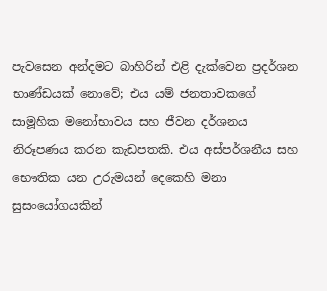පැවසෙන අන්දමට බාහිරින් එළි දැක්වෙන ප්‍රදර්ශන භාණ්ඩයක් නොවේ; එය යම් ජනතාවකගේ සාමූහික මනෝභාවය සහ ජීවන දර්ශනය නිරූපණය කරන කැඩපතකි. එය අස්පර්ශනීය සහ භෞතික යන උරුමයන් දෙකෙහි මනා සුසංයෝගයකින්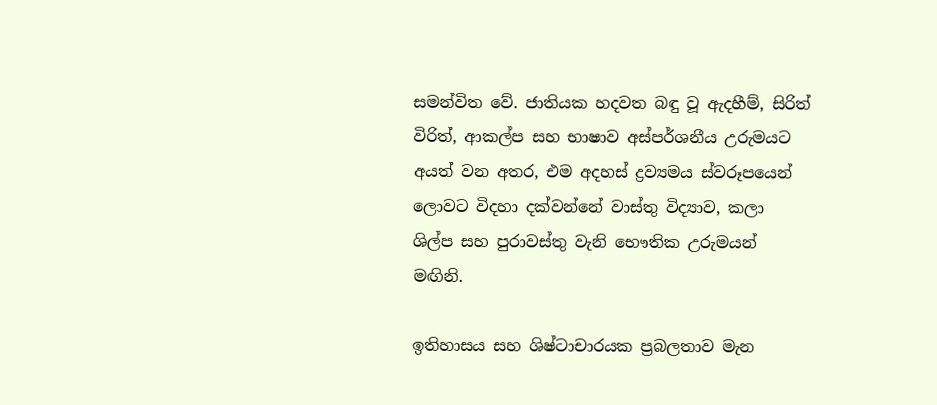සමන්විත වේ. ජාතියක හදවත බඳු වූ ඇදහීම්, සිරිත් විරිත්, ආකල්ප සහ භාෂාව අස්පර්ශනීය උරුමයට අයත් වන අතර, එම අදහස් ද්‍රව්‍යමය ස්වරූපයෙන් ලොවට විදහා දක්වන්නේ වාස්තු විද්‍යාව, කලා ශිල්ප සහ පුරාවස්තු වැනි භෞතික උරුමයන් මඟිනි.

ඉතිහාසය සහ ශිෂ්ටාචාරයක ප්‍රබලතාව මැන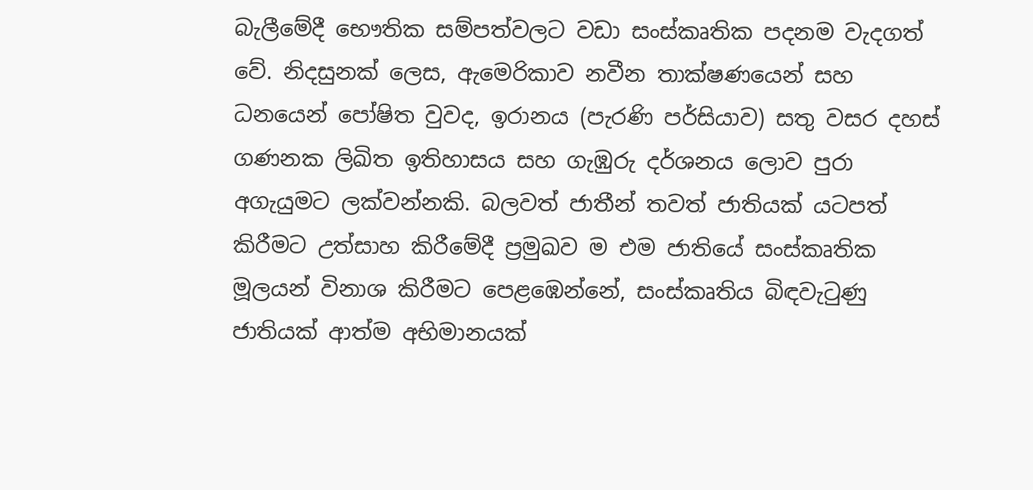බැලීමේදී භෞතික සම්පත්වලට වඩා සංස්කෘතික පදනම වැදගත් වේ. නිදසුනක් ලෙස, ඇමෙරිකාව නවීන තාක්ෂණයෙන් සහ ධනයෙන් පෝෂිත වුවද, ඉරානය (පැරණි පර්සියාව) සතු වසර දහස් ගණනක ලිඛිත ඉතිහාසය සහ ගැඹුරු දර්ශනය ලොව පුරා අගැයුමට ලක්වන්නකි. බලවත් ජාතීන් තවත් ජාතියක් යටපත් කිරීමට උත්සාහ කිරීමේදී ප්‍රමුඛව ම එම ජාතියේ සංස්කෘතික මූලයන් විනාශ කිරීමට පෙළඹෙන්නේ, සංස්කෘතිය බිඳවැටුණු ජාතියක් ආත්ම අභිමානයක්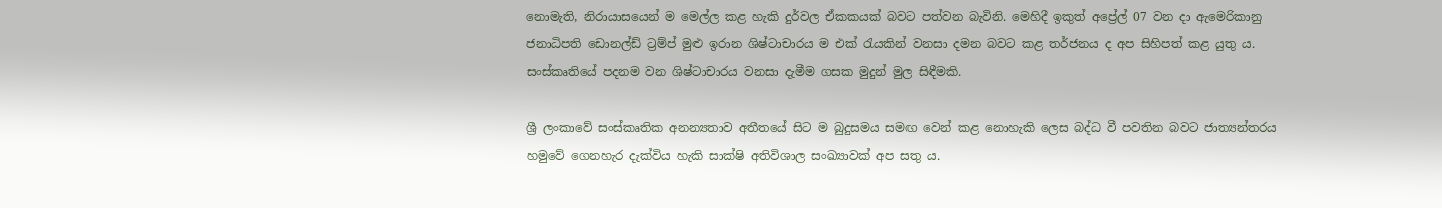නොමැති, නිරායාසයෙන් ම මෙල්ල කළ හැකි දුර්වල ඒකකයක් බවට පත්වන බැවිනි. මෙහිදී ඉකුත් අප්‍රේල් 07 වන දා ඇමෙරිකානු ජනාධිපති ඩොනල්ඩ් ට්‍රම්ප් මුළු ඉරාන ශිෂ්ටාචාරය ම එක් රැයකින් වනසා දමන බවට කළ තර්ජනය ද අප සිහිපත් කළ යුතු ය. සංස්කෘතියේ පදනම වන ශිෂ්ටාචාරය වනසා දැමීම ගසක මුදුන් මුල සිඳීමකි.

ශ්‍රී ලංකාවේ සංස්කෘතික අනන්‍යතාව අතීතයේ සිට ම බුදුසමය සමඟ වෙන් කළ නොහැකි ලෙස බද්ධ වී පවතින බවට ජාත්‍යන්තරය හමුවේ ගෙනහැර දැක්විය හැකි සාක්ෂි අතිවිශාල සංඛ්‍යාවක් අප සතු ය.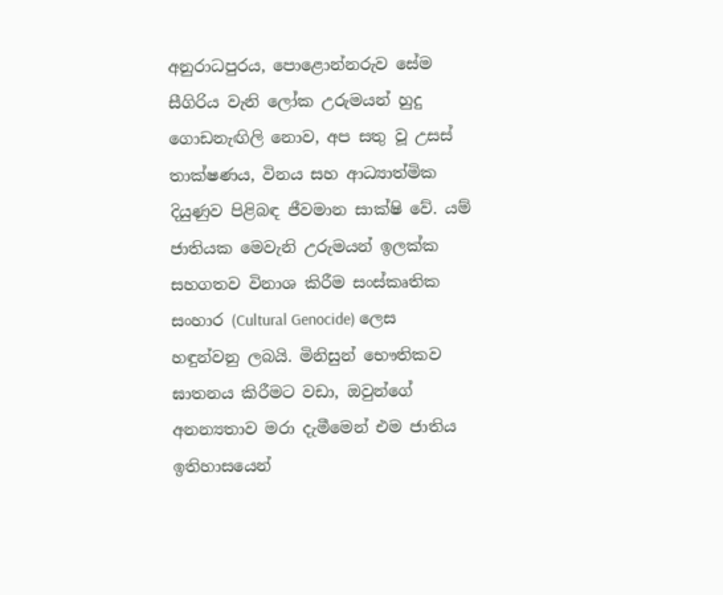අනුරාධපුරය, පොළොන්නරුව සේම
සීගිරිය වැනි ලෝක උරුමයන් හුදු ගොඩනැඟිලි නොව, අප සතු වූ උසස් තාක්ෂණය, විනය සහ ආධ්‍යාත්මික දියුණුව පිළිබඳ ජීවමාන සාක්ෂි වේ. යම් ජාතියක මෙවැනි උරුමයන් ඉලක්ක සහගතව විනාශ කිරීම සංස්කෘතික සංහාර (Cultural Genocide) ලෙස හඳුන්වනු ලබයි. මිනිසුන් භෞතිකව ඝාතනය කිරීමට වඩා, ඔවුන්ගේ අනන්‍යතාව මරා දැමීමෙන් එම ජාතිය ඉතිහාසයෙන්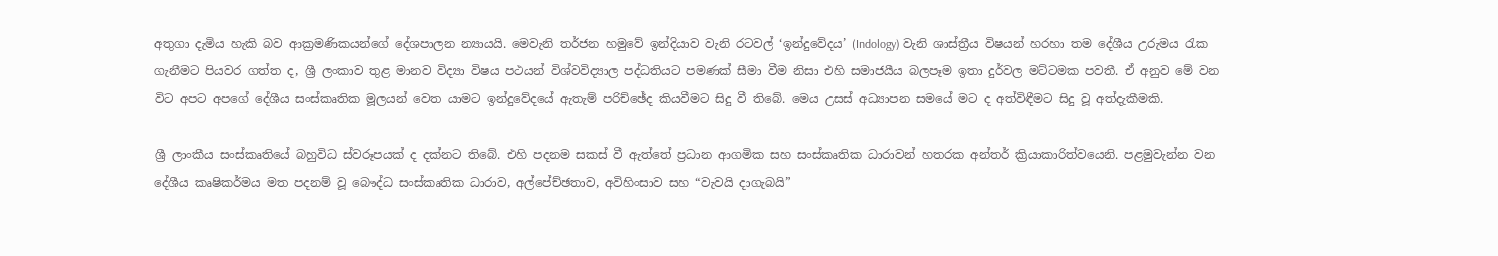අතුගා දැමිය හැකි බව ආක්‍රමණිකයන්ගේ දේශපාලන න්‍යායයි. මෙවැනි තර්ජන හමුවේ ඉන්දියාව වැනි රටවල් ‘ඉන්දුවේදය’ (Indology) වැනි ශාස්ත්‍රීය විෂයන් හරහා තම දේශීය උරුමය රැක ගැනීමට පියවර ගත්ත ද, ශ්‍රී ලංකාව තුළ මානව විද්‍යා විෂය පථයන් විශ්වවිද්‍යාල පද්ධතියට පමණක් සීමා වීම නිසා එහි සමාජයීය බලපෑම ඉතා දුර්වල මට්ටමක පවතී. ඒ අනුව මේ වන විට අපට අපගේ දේශීය සංස්කෘතික මූලයන් වෙත යාමට ඉන්දුවේදයේ ඇතැම් පරිච්ඡේද කියවීමට සිදු වී තිබේ. මෙය උසස් අධ්‍යාපන සමයේ මට ද අත්විඳීමට සිදු වූ අත්දැකීමකි.

ශ්‍රී ලාංකීය සංස්කෘතියේ බහුවිධ ස්වරූපයක් ද දක්නට තිබේ. එහි පදනම සකස් වී ඇත්තේ ප්‍රධාන ආගමික සහ සංස්කෘතික ධාරාවන් හතරක අන්තර් ක්‍රියාකාරිත්වයෙනි. පළමුවැන්න වන දේශීය කෘෂිකර්මය මත පදනම් වූ බෞද්ධ සංස්කෘතික ධාරාව, අල්පේච්ඡතාව, අවිහිංසාව සහ “වැවයි දාගැබයි”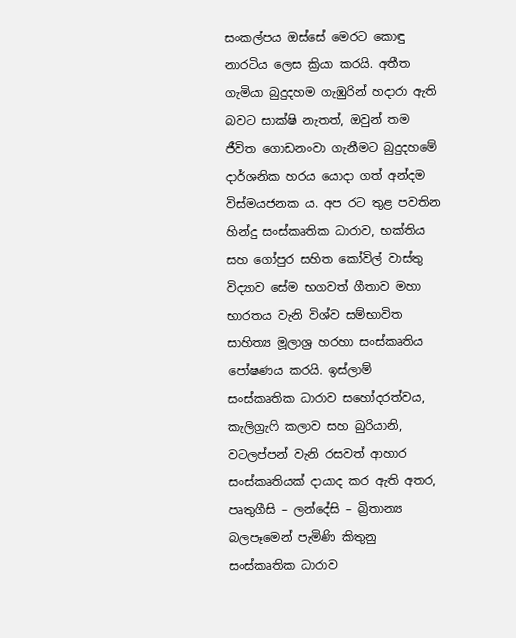සංකල්පය ඔස්සේ මෙරට කොඳු නාරටිය ලෙස ක්‍රියා කරයි. අතීත ගැමියා බුදුදහම ගැඹුරින් හදාරා ඇති බවට සාක්ෂි නැතත්, ඔවුන් තම ජීවිත ගොඩනංවා ගැනීමට බුදුදහමේ දාර්ශනික හරය යොදා ගත් අන්දම විස්මයජනක ය. අප රට තුළ පවතින හින්දු සංස්කෘතික ධාරාව, භක්තිය සහ ගෝපුර සහිත කෝවිල් වාස්තු විද්‍යාව සේම භගවත් ගීතාව මහා භාරතය වැනි විශ්ව සම්භාවිත සාහිත්‍ය මූලාශ්‍ර හරහා සංස්කෘතිය පෝෂණය කරයි. ඉස්ලාම් සංස්කෘතික ධාරාව සහෝදරත්වය, කැලිග්‍රැෆි කලාව සහ බුරියානි, වටලප්පන් වැනි රසවත් ආහාර සංස්කෘතියක් දායාද කර ඇති අතර, පෘතුගීසි – ලන්දේසි – බ්‍රිතාන්‍ය බලපෑමෙන් පැමිණි කිතුනු සංස්කෘතික ධාරාව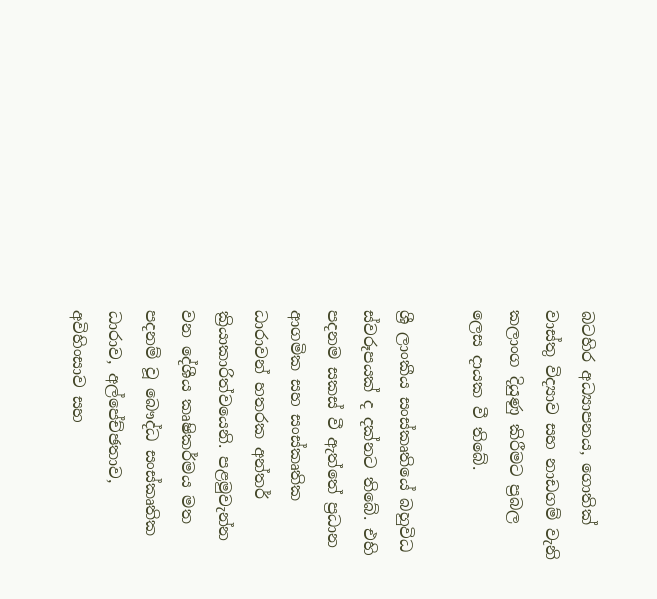බටහිර අධ්‍යාපනය, ගොතික් වාස්තු විද්‍යාව සහ නාඩගම් වැනි කලාංග දියුණු කිරීමට ප්‍රබල ලෙස දායක වී තිබේ.

ශ්‍රී ලාංකීය සංස්කෘතියේ බහුවිධ ස්වරූපයක් ද දක්නට තිබේ. එහි පදනම සකස් වී ඇත්තේ ප්‍රධාන ආගමික සහ සංස්කෘතික ධාරාවන් හතරක අන්තර් ක්‍රියාකාරිත්වයෙනි. පළමුවැන්න වන දේශීය කෘෂිකර්මය මත පදනම් වූ බෞද්ධ සංස්කෘතික ධාරාව, අල්පේච්ඡතාව, අවිහිංසාව සහ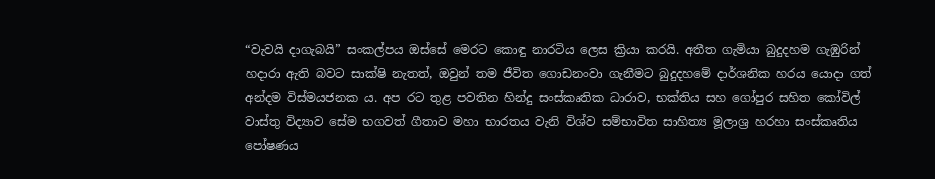“වැවයි දාගැබයි” සංකල්පය ඔස්සේ මෙරට කොඳු නාරටිය ලෙස ක්‍රියා කරයි. අතීත ගැමියා බුදුදහම ගැඹුරින් හදාරා ඇති බවට සාක්ෂි නැතත්, ඔවුන් තම ජීවිත ගොඩනංවා ගැනීමට බුදුදහමේ දාර්ශනික හරය යොදා ගත් අන්දම විස්මයජනක ය. අප රට තුළ පවතින හින්දු සංස්කෘතික ධාරාව, භක්තිය සහ ගෝපුර සහිත කෝවිල් වාස්තු විද්‍යාව සේම භගවත් ගීතාව මහා භාරතය වැනි විශ්ව සම්භාවිත සාහිත්‍ය මූලාශ්‍ර හරහා සංස්කෘතිය පෝෂණය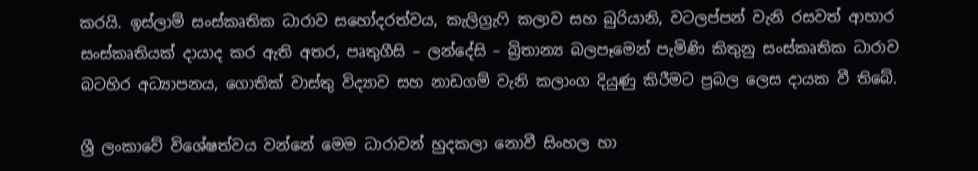කරයි. ඉස්ලාම් සංස්කෘතික ධාරාව සහෝදරත්වය, කැලිග්‍රැෆි කලාව සහ බුරියානි, වටලප්පන් වැනි රසවත් ආහාර සංස්කෘතියක් දායාද කර ඇති අතර, පෘතුගීසි – ලන්දේසි – බ්‍රිතාන්‍ය බලපෑමෙන් පැමිණි කිතුනු සංස්කෘතික ධාරාව බටහිර අධ්‍යාපනය, ගොතික් වාස්තු විද්‍යාව සහ නාඩගම් වැනි කලාංග දියුණු කිරීමට ප්‍රබල ලෙස දායක වී තිබේ.

ශ්‍රී ලංකාවේ විශේෂත්වය වන්නේ මෙම ධාරාවන් හුදකලා නොවී සිංහල හා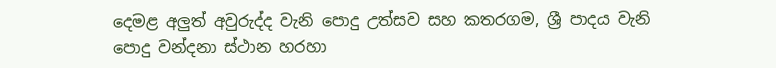දෙමළ අලුත් අවුරුද්ද වැනි පොදු උත්සව සහ කතරගම, ශ්‍රී පාදය වැනි පොදු වන්දනා ස්ථාන හරහා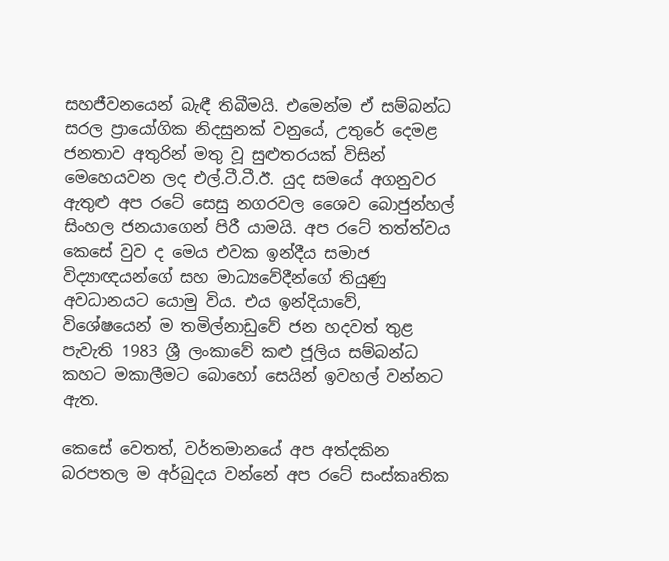සහජීවනයෙන් බැඳී තිබීමයි. එමෙන්ම ඒ සම්බන්ධ සරල ප්‍රායෝගික නිදසුනක් වනුයේ, උතුරේ දෙමළ ජනතාව අතුරින් මතු වූ සුළුතරයක් විසින් මෙහෙයවන ලද එල්.ටී.ටී.ඊ. යුද සමයේ අගනුවර ඇතුළු අප රටේ සෙසු නගරවල ශෛව බොජුන්හල් සිංහල ජනයාගෙන් පිරී යාමයි. අප රටේ තත්ත්වය කෙසේ වුව ද මෙය එවක ඉන්දීය සමාජ විද්‍යාඥයන්ගේ සහ මාධ්‍යවේදීන්ගේ තියුණු අවධානයට යොමු විය. එය ඉන්දියාවේ, විශේෂයෙන් ම තමිල්නාඩුවේ ජන හදවත් තුළ පැවැති 1983 ශ්‍රී ලංකාවේ කළු ජූලිය සම්බන්ධ කහට මකාලීමට බොහෝ සෙයින් ඉවහල් වන්නට ඇත.

කෙසේ වෙතත්, වර්තමානයේ අප අත්දකින බරපතල ම අර්බුදය වන්නේ අප රටේ සංස්කෘතික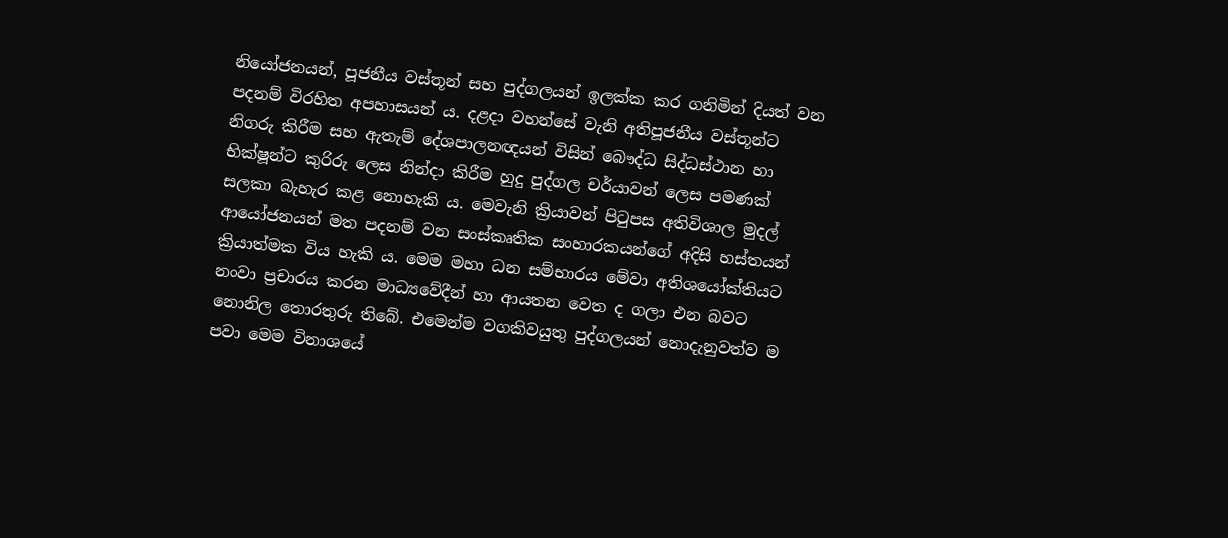නියෝජනයන්, පූජනීය වස්තූන් සහ පුද්ගලයන් ඉලක්ක කර ගනිමින් දියත් වන පදනම් විරහිත අපහාසයන් ය. දළදා වහන්සේ වැනි අතිපූජනීය වස්තූන්ට නිගරු කිරීම සහ ඇතැම් දේශපාලනඥයන් විසින් බෞද්ධ සිද්ධස්ථාන හා භික්ෂූන්ට කුරිරු ලෙස නින්දා කිරීම හුදු පුද්ගල චර්යාවන් ලෙස පමණක් සලකා බැහැර කළ නොහැකි ය. මෙවැනි ක්‍රියාවන් පිටුපස අතිවිශාල මුදල් ආයෝජනයන් මත පදනම් වන සංස්කෘතික සංහාරකයන්ගේ අදිසි හස්තයන් ක්‍රියාත්මක විය හැකි ය. මෙම මහා ධන සම්භාරය මේවා අතිශයෝක්තියට නංවා ප්‍රචාරය කරන මාධ්‍යවේදීන් හා ආයතන වෙත ද ගලා එන බවට නොනිල තොරතුරු තිබේ. එමෙන්ම වගකිවයුතු පුද්ගලයන් නොදැනුවත්ව ම පවා මෙම විනාශයේ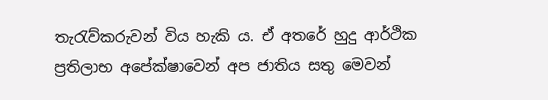තැරැව්කරුවන් විය හැකි ය. ඒ අතරේ හුදු ආර්ථික ප්‍රතිලාභ අපේක්ෂාවෙන් අප ජාතිය සතු මෙවන්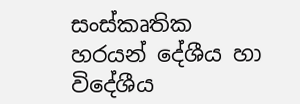සංස්කෘතික හරයන් දේශීය හා විදේශීය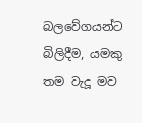බලවේගයන්ට බිලිදීම, යමකු තම වැදූ මව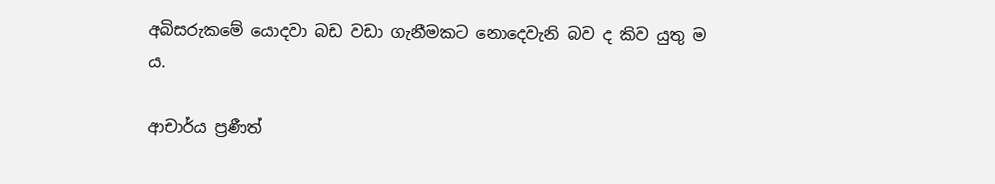අබිසරුකමේ යොදවා බඩ වඩා ගැනීමකට නොදෙවැනි බව ද කිව යුතු ම ය.

ආචාර්ය ප්‍රණීත්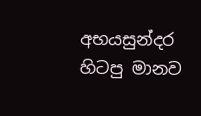අභයසුන්දර හිටපු මානව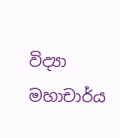විද්‍යා මහාචාර්ය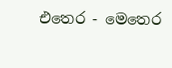එතෙර - මෙතෙර